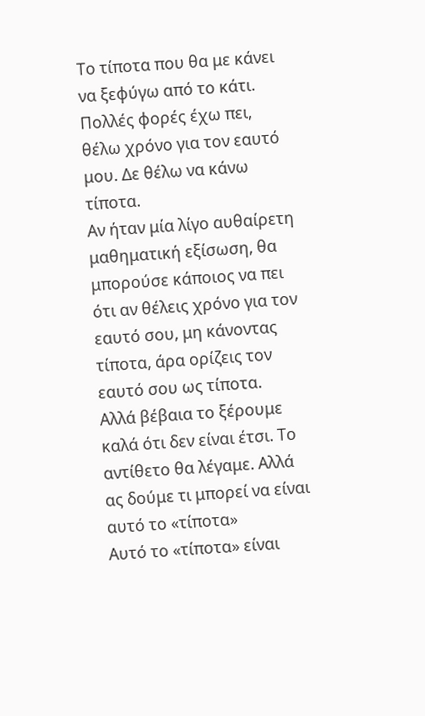Το τίποτα που θα με κάνει να ξεφύγω από το κάτι.
Πολλές φορές έχω πει, θέλω χρόνο για τον εαυτό μου. Δε θέλω να κάνω τίποτα.
Αν ήταν μία λίγο αυθαίρετη μαθηματική εξίσωση, θα μπορούσε κάποιος να πει ότι αν θέλεις χρόνο για τον εαυτό σου, μη κάνοντας τίποτα, άρα ορίζεις τον εαυτό σου ως τίποτα.
Αλλά βέβαια το ξέρουμε καλά ότι δεν είναι έτσι. Το αντίθετο θα λέγαμε. Αλλά ας δούμε τι μπορεί να είναι αυτό το «τίποτα»
Αυτό το «τίποτα» είναι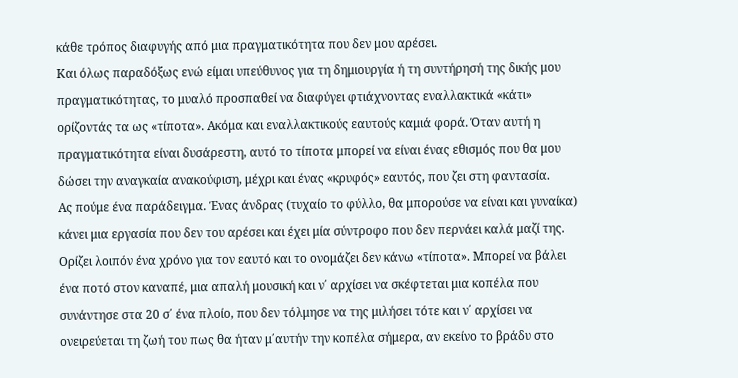κάθε τρόπος διαφυγής από μια πραγματικότητα που δεν μου αρέσει.
Και όλως παραδόξως ενώ είμαι υπεύθυνος για τη δημιουργία ή τη συντήρησή της δικής μου πραγματικότητας, το μυαλό προσπαθεί να διαφύγει φτιάχνοντας εναλλακτικά «κάτι» ορίζοντάς τα ως «τίποτα». Ακόμα και εναλλακτικούς εαυτούς καμιά φορά. Όταν αυτή η πραγματικότητα είναι δυσάρεστη, αυτό το τίποτα μπορεί να είναι ένας εθισμός που θα μου δώσει την αναγκαία ανακούφιση, μέχρι και ένας «κρυφός» εαυτός, που ζει στη φαντασία.
Ας πούμε ένα παράδειγμα. Ένας άνδρας (τυχαίο το φύλλο, θα μπορούσε να είναι και γυναίκα) κάνει μια εργασία που δεν του αρέσει και έχει μία σύντροφο που δεν περνάει καλά μαζί της. Ορίζει λοιπόν ένα χρόνο για τον εαυτό και το ονομάζει δεν κάνω «τίποτα». Μπορεί να βάλει ένα ποτό στον καναπέ, μια απαλή μουσική και ν΄ αρχίσει να σκέφτεται μια κοπέλα που συνάντησε στα 20 σ΄ ένα πλοίο, που δεν τόλμησε να της μιλήσει τότε και ν΄ αρχίσει να ονειρεύεται τη ζωή του πως θα ήταν μ΄αυτήν την κοπέλα σήμερα, αν εκείνο το βράδυ στο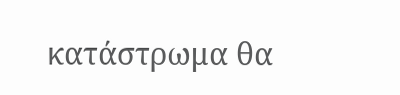κατάστρωμα θα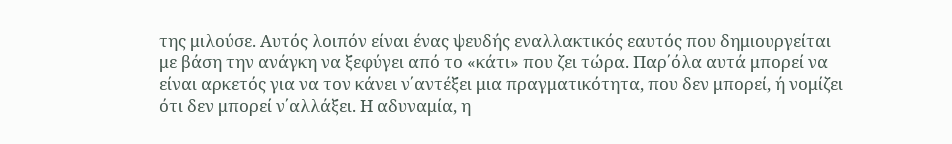της μιλούσε. Αυτός λοιπόν είναι ένας ψευδής εναλλακτικός εαυτός που δημιουργείται με βάση την ανάγκη να ξεφύγει από το «κάτι» που ζει τώρα. Παρ΄όλα αυτά μπορεί να είναι αρκετός για να τον κάνει ν΄αντέξει μια πραγματικότητα, που δεν μπορεί, ή νομίζει ότι δεν μπορεί ν΄αλλάξει. Η αδυναμία, η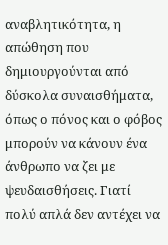αναβλητικότητα, η απώθηση που δημιουργούνται από δύσκολα συναισθήματα, όπως ο πόνος και ο φόβος μπορούν να κάνουν ένα άνθρωπο να ζει με ψευδαισθήσεις. Γιατί πολύ απλά δεν αντέχει να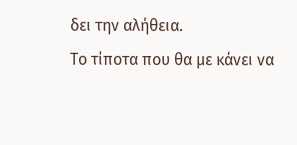δει την αλήθεια.
Το τίποτα που θα με κάνει να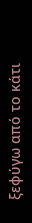ξεφύγω από το κάτι